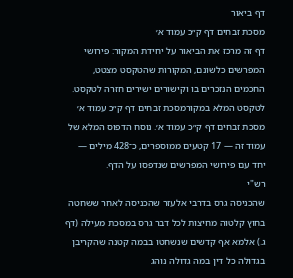דף ביאור
מסכת זבחים דף ק״כ עמוד א׳
דף זה מרכז את הביאור על יחידת המקור: פירושי המפרשים כלשונם, המקורות שהטקסט מצטט, החכמים הנזכרים בו וקישורים ישירים חזרה לטקסט.
לטקסט המלא במקורמסכת זבחים דף ק״כ עמוד א׳
מסכת זבחים דף ק״כ עמוד א׳. נוסח הדפוס המלא של עמוד זה — 17 קטעים ממוספרים, כ־428 מילים — יחד עם פירושי המפרשים שנדפסו על הדף.
רש"י
שהכניסה גרס בדרבי אלעזר שהכניסה לאחר ששחטה בחוץ קלטוה מחיצות לכל דבר גרס במסכת מעילה (דף ג.) אלמא אף קדשים שנשחטו בבמה קטנה שהקריבן בגדולה כל דין במה גדולה נוהג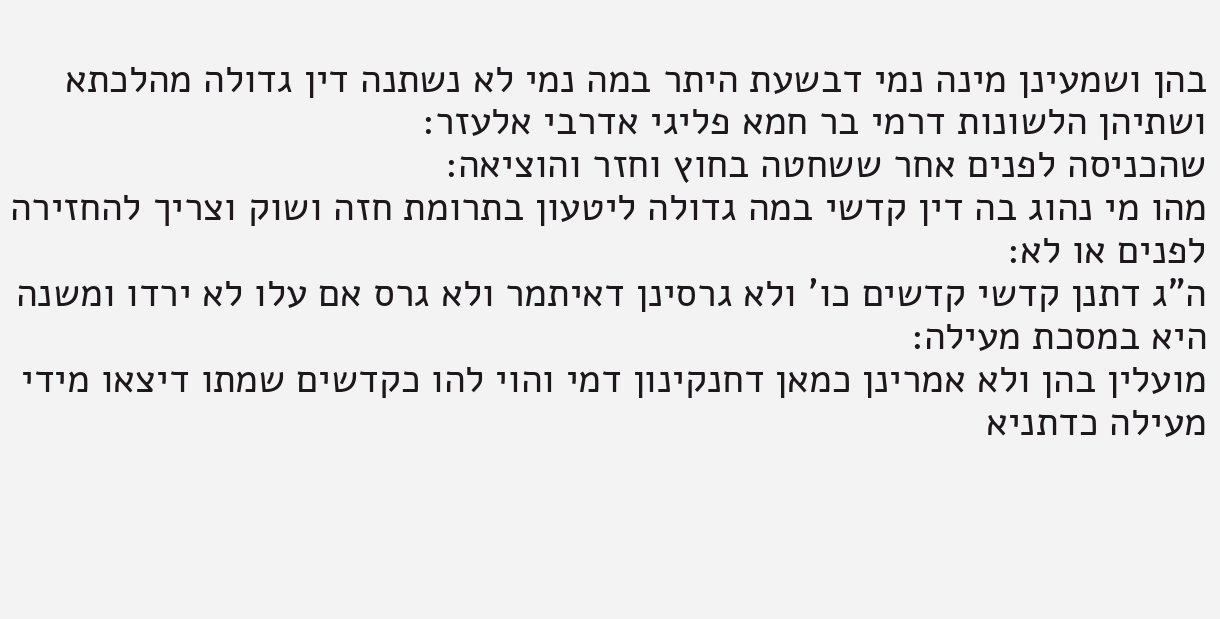בהן ושמעינן מינה נמי דבשעת היתר במה נמי לא נשתנה דין גדולה מהלכתא ושתיהן הלשונות דרמי בר חמא פליגי אדרבי אלעזר:
שהכניסה לפנים אחר ששחטה בחוץ וחזר והוציאה:
מהו מי נהוג בה דין קדשי במה גדולה ליטעון בתרומת חזה ושוק וצריך להחזירה לפנים או לא:
ה"ג דתנן קדשי קדשים כו' ולא גרסינן דאיתמר ולא גרס אם עלו לא ירדו ומשנה היא במסכת מעילה:
מועלין בהן ולא אמרינן כמאן דחנקינון דמי והוי להו כקדשים שמתו דיצאו מידי מעילה כדתניא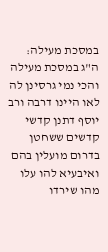במסכת מעילה:
ה"ג במסכת מעילה והכי נמי גרסינן לה לאו היינו דרבה ורב יוסף דתנן קדשי קדשים ששחטן בדרום מועלין בהם ואיבעיא להו עלו מהו שירדו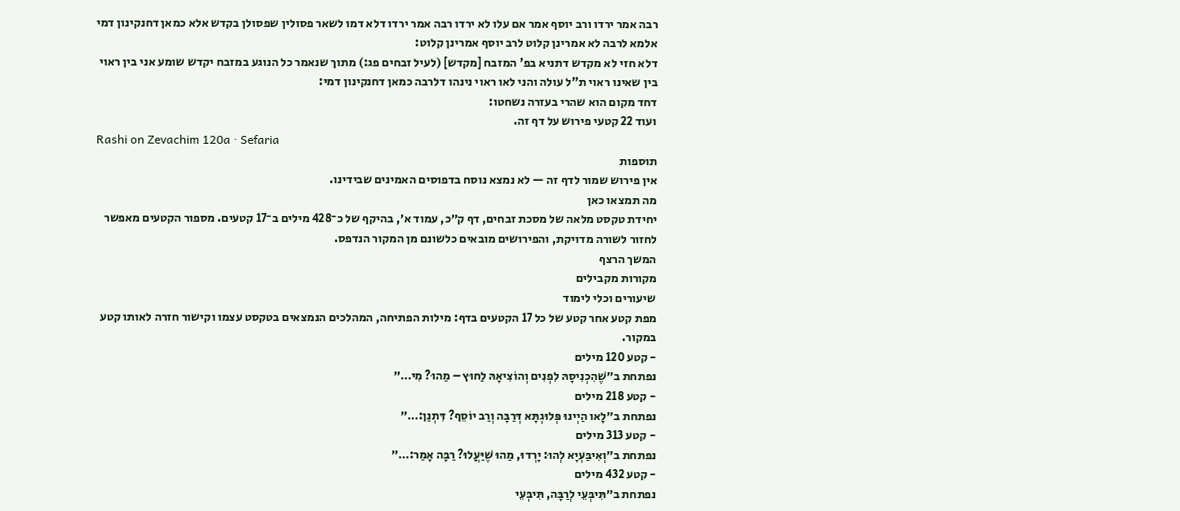רבה אמר ירדו ורב יוסף אמר אם עלו לא ירדו רבה אמר ירדו דלא דמו לשאר פסולין שפסולן בקדש אלא כמאן דחנקינון דמי אלמא לרבה לא אמרינן קלוט לרב יוסף אמרינן קלוט:
דלא חזי לא מקדש דתניא בפ' המזבח [מקדש] (לעיל זבחים פג:) מתוך שנאמר כל הנוגע במזבח יקדש שומע אני בין ראוי בין שאינו ראוי ת"ל עולה והני לאו ראוי נינהו דלרבה כמאן דחנקינון דמי:
דחד מקום הוא שהרי בעזרה נשחטו:
ועוד 22 קטעי פירוש על דף זה.
Rashi on Zevachim 120a · Sefaria
תוספות
אין פירוש שמור לדף זה — לא נמצא נוסח בדפוסים האמינים שבידינו.
מה תמצאו כאן
יחידת טקסט מלאה של מסכת זבחים, דף ק״כ, עמוד א׳, בהיקף של כ־428 מילים ב־17 קטעים. מספור הקטעים מאפשר לחזור לשורה מדויקת, והפירושים מובאים כלשונם מן המקור הנדפס.
המשך הרצף
מקורות מקבילים
שיעורים וכלי לימוד
מפת קטע אחר קטע של כל 17 הקטעים בדף: מילות הפתיחה, המהלכים הנמצאים בטקסט עצמו וקישור חזרה לאותו קטע במקור.
- קטע 120 מילים
נפתחת ב״שֶׁהִכְנִיסָהּ לִפְנִים וְהוֹצִיאָהּ לַחוּץ – מַהוּ? מִי…״
- קטע 218 מילים
נפתחת ב״לָאו הַיְינוּ פְּלוּגְתָּא דְּרַבָּה וְרַב יוֹסֵף? דִּתְנַן:…״
- קטע 313 מילים
נפתחת ב״וְאִיבַּעְיָא לְהוּ: יָרְדוּ, מַהוּ שֶׁיַּעֲלוּ? רַבָּה אָמַר:…״
- קטע 432 מילים
נפתחת ב״תִּיבְּעֵי לְרַבָּה, תִּיבְּעֵי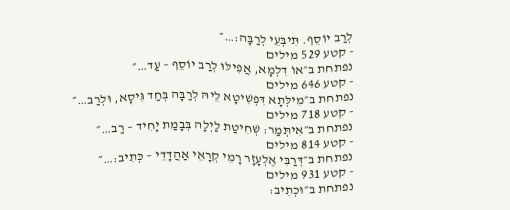לְרַב יוֹסֵף. תִּיבְּעֵי לְרַבָּה:…״
- קטע 529 מילים
נפתחת ב״אוֹ דִלְמָא, אֲפִילּוּ לְרַב יוֹסֵף – עַד…״
- קטע 646 מילים
נפתחת ב״מִילְּתָא דִּפְשִׁיטָא לֵיהּ לְרַבָּה בְּחַד גִּיסָא, וּלְרַב…״
- קטע 718 מילים
נפתחת ב״אִיתְּמַר: שְׁחִיטַת לַיְלָה בְּבָמַת יָחִיד – רַב…״
- קטע 814 מילים
נפתחת ב״דְּרַבִּי אֶלְעָזָר רָמֵי קְרָאֵי אַהֲדָדֵי – כְּתִיב:…״
- קטע 931 מילים
נפתחת ב״וּכְתִיב: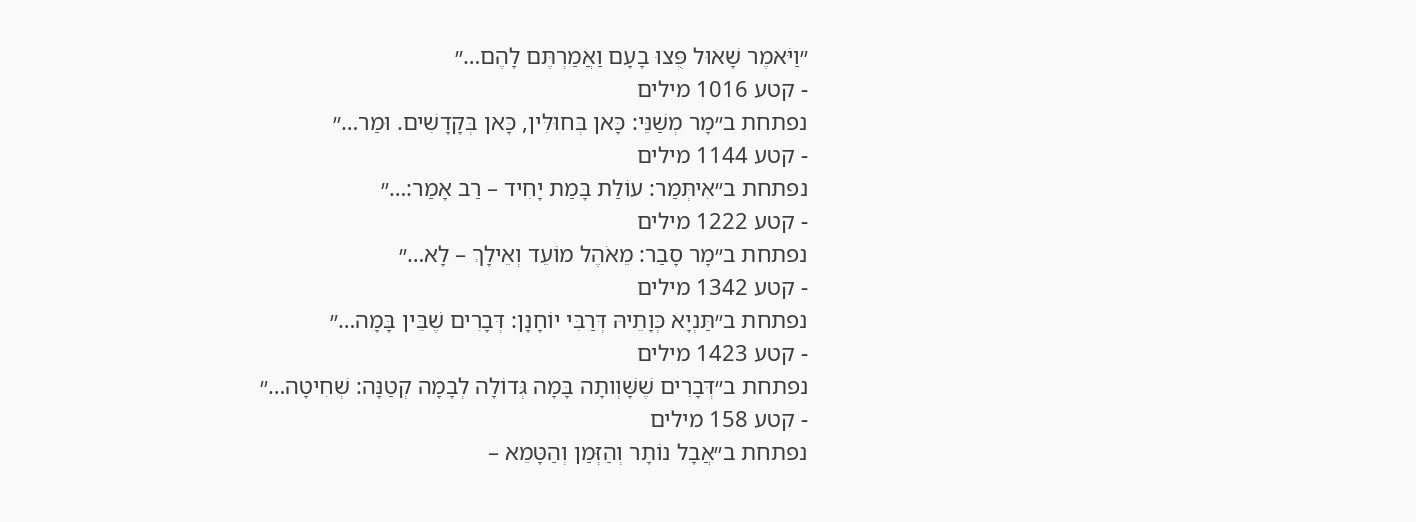״וַיֹּאמֶר שָׁאוּל פֻּצוּ בָעָם וַאֲמַרְתֶּם לָהֶם…״
- קטע 1016 מילים
נפתחת ב״מָר מְשַׁנֵּי: כָּאן בְּחוּלִּין, כָּאן בְּקָדָשִׁים. וּמַר…״
- קטע 1144 מילים
נפתחת ב״אִיתְּמַר: עוֹלַת בָּמַת יָחִיד – רַב אָמַר:…״
- קטע 1222 מילים
נפתחת ב״מָר סָבַר: מֵאֹהֶל מוֹעֵד וְאֵילָךְ – לָא…״
- קטע 1342 מילים
נפתחת ב״תַּנְיָא כְּוָתֵיהּ דְּרַבִּי יוֹחָנָן: דְּבָרִים שֶׁבֵּין בָּמָה…״
- קטע 1423 מילים
נפתחת ב״דְּבָרִים שֶׁשָּׁוְותָה בָּמָה גְּדוֹלָה לְבָמָה קְטַנָּה: שְׁחִיטָה…״
- קטע 158 מילים
נפתחת ב״אֲבָל נוֹתָר וְהַזְּמַן וְהַטָּמֵא –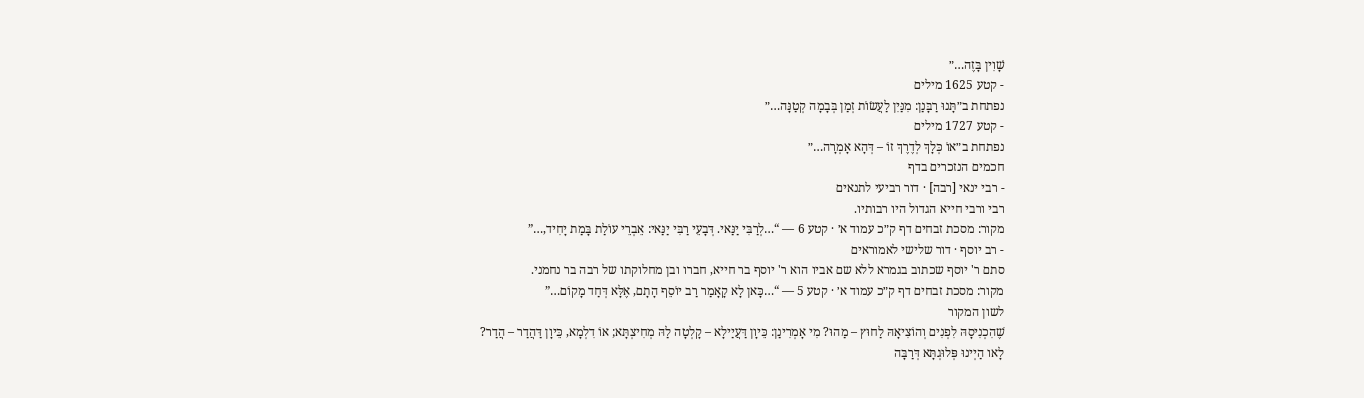שָׁוִין בָּזֶה…״
- קטע 1625 מילים
נפתחת ב״תָּנוּ רַבָּנַן: מִנַּיִן לַעֲשׂוֹת זְמַן בְּבָמָה קְטַנָּה…״
- קטע 1727 מילים
נפתחת ב״אוֹ כְּלָךְ לְדֶרֶךְ זוֹ – דְּהָא אָמְרָה…״
חכמים הנזכרים בדף
- רבי ינאי [רבה] · דור רביעי לתנאים
רבי ורבי חייא הגדול היו רבותיו.
מקור: מסכת זבחים דף ק״כ עמוד א׳ · קטע 6 — “…לְרַבִּי יַנַּאי. דְּבָעֵי רַבִּי יַנַּאי: אֵבְרֵי עוֹלַת בָּמַת יָחִיד,…”
- רב יוסף · דור שלישי לאמוראים
סתם ר' יוסף שכתוב בגמרא ללא שם אביו הוא ר' יוסף בר חייא, חברו ובן מחלוקתו של רבה בר נחמני.
מקור: מסכת זבחים דף ק״כ עמוד א׳ · קטע 5 — “…כָּאן לָא קָאָמַר רַב יוֹסֵף הָתָם, אֶלָּא דְּחַד מָקוֹם…”
לשון המקור
שֶׁהִכְנִיסָהּ לִפְנִים וְהוֹצִיאָהּ לַחוּץ – מַהוּ? מִי אָמְרִינַן: כֵּיוָן דַּעֲיַילָא – קָלְטָה לַהּ מְחִיצְתָּא; אוֹ דִלְמָא, כֵּיוָן דַּהֲדַר – הֲדַר?
לָאו הַיְינוּ פְּלוּגְתָּא דְּרַבָּה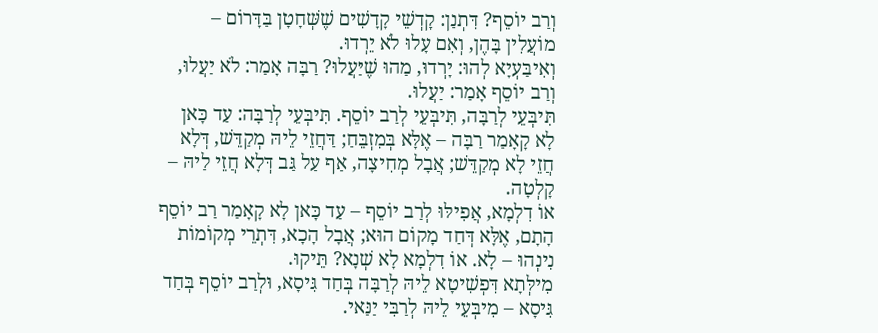וְרַב יוֹסֵף? דִּתְנַן: קׇדְשֵׁי קָדָשִׁים שֶׁשְּׁחָטָן בַּדָּרוֹם – מוֹעֲלִין בָּהֶן, וְאִם עָלוּ לֹא יֵרְדוּ.
וְאִיבַּעְיָא לְהוּ: יָרְדוּ, מַהוּ שֶׁיַּעֲלוּ? רַבָּה אָמַר: לֹא יַעֲלוּ, וְרַב יוֹסֵף אָמַר: יַעֲלוּ.
תִּיבְּעֵי לְרַבָּה, תִּיבְּעֵי לְרַב יוֹסֵף. תִּיבְּעֵי לְרַבָּה: עַד כָּאן לָא קָאָמַר רַבָּה – אֶלָּא בְּמִזְבֵּחַ; דַּחֲזֵי לֵיהּ מְקַדֵּשׁ, דְּלָא חֲזֵי לָא מְקַדֵּשׁ; אֲבָל מְחִיצָה, אַף עַל גַּב דְּלָא חֲזֵי לַיהּ – קָלְטָה.
אוֹ דִלְמָא, אֲפִילּוּ לְרַב יוֹסֵף – עַד כָּאן לָא קָאָמַר רַב יוֹסֵף הָתָם, אֶלָּא דְּחַד מָקוֹם הוּא; אֲבָל הָכָא, דִּתְרֵי מְקוֹמוֹת נִינְהוּ – לָא. אוֹ דִלְמָא לָא שְׁנָא? תֵּיקוּ.
מִילְּתָא דִּפְשִׁיטָא לֵיהּ לְרַבָּה בְּחַד גִּיסָא, וּלְרַב יוֹסֵף בְּחַד גִּיסָא – מִיבְּעֵי לֵיהּ לְרַבִּי יַנַּאי.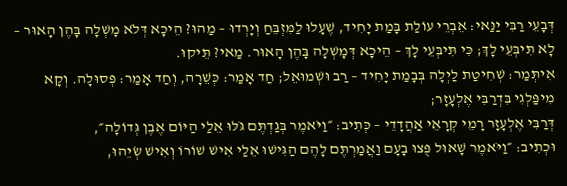דְּבָעֵי רַבִּי יַנַּאי: אֵבְרֵי עוֹלַת בָּמַת יָחִיד, שֶׁעָלוּ לַמִּזְבֵּחַ וְיָרְדוּ – מַהוּ? הֵיכָא דְּלֹא מָשְׁלָה בָּהֶן הָאוּר – לָא תִּיבְּעֵי לָךְ; כִּי תִּיבְּעֵי לָךְ – הֵיכָא דְּמָשְׁלָה בָּהֶן הָאוּר. מַאי? תֵּיקוּ.
אִיתְּמַר: שְׁחִיטַת לַיְלָה בְּבָמַת יָחִיד – רַב וּשְׁמוּאֵל; חַד אָמַר: כְּשֵׁרָה, וְחַד אָמַר: פְּסוּלָה. וְקָא מִיפַּלְגִי בִּדְרַבִּי אֶלְעָזָר;
דְּרַבִּי אֶלְעָזָר רָמֵי קְרָאֵי אַהֲדָדֵי – כְּתִיב: ״וַיֹּאמֶר בְּגַדְתֶּם גֹּלּוּ אֵלַי הַיּוֹם אֶבֶן גְּדוֹלָה״,
וּכְתִיב: ״וַיֹּאמֶר שָׁאוּל פֻּצוּ בָעָם וַאֲמַרְתֶּם לָהֶם הַגִּישׁוּ אֵלַי אִישׁ שׁוֹרוֹ וְאִישׁ שְׂיֵהוּ,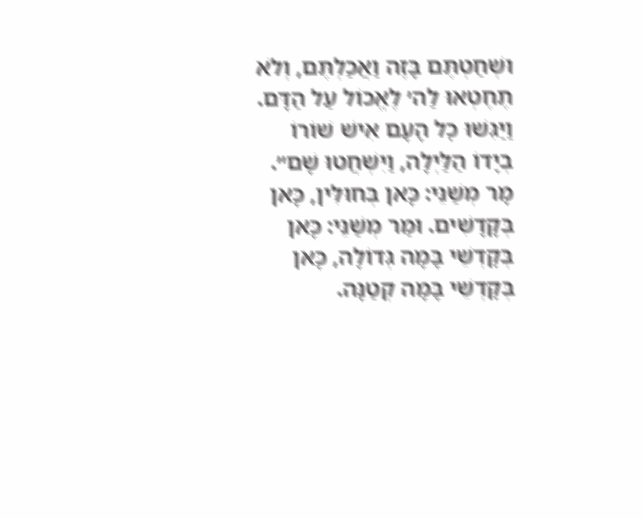וּשְׁחַטְתֶּם בָּזֶה וַאֲכַלְתֶּם, וְלֹא תֶחֶטְאוּ לַה׳ לֶאֱכוֹל עַל הַדָּם. וַיַּגִּשׁוּ כׇל הָעָם אִישׁ שׁוֹרוֹ בְיָדוֹ הַלַּיְלָה, וַיִּשְׁחֲטוּ שָׁם״.
מָר מְשַׁנֵּי: כָּאן בְּחוּלִּין, כָּאן בְּקָדָשִׁים. וּמַר מְשַׁנֵּי: כָּאן בְּקׇדְשֵׁי בָּמָה גְּדוֹלָה, כָּאן בְּקׇדְשֵׁי בָּמָה קְטַנָּה.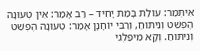אִיתְּמַר: עוֹלַת בָּמַת יָחִיד – רַב אָמַר: אֵין טְעוּנָה הֶפְשֵׁט וְנִיתּוּחַ, וְרַבִּי יוֹחָנָן אָמַר: טְעוּנָה הֶפְשֵׁט וְנִיתּוּחַ. וְקָא מִיפַּלְגִי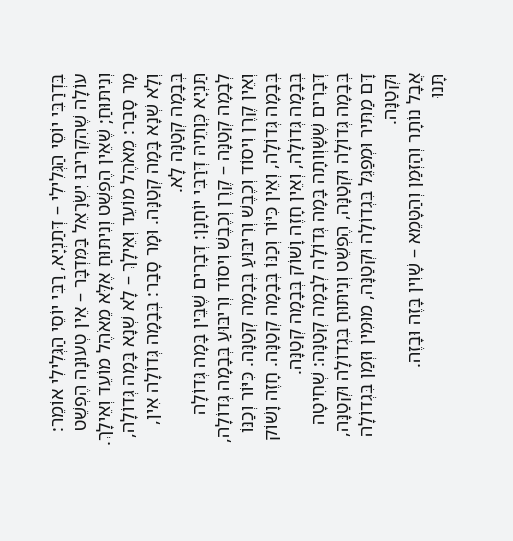בִּדְרַבִּי יוֹסֵי הַגְּלִילִי – דְּתַנְיָא, רַבִּי יוֹסֵי הַגְּלִילִי אוֹמֵר: עוֹלָה שֶׁהִקְרִיבוּ יִשְׂרָאֵל בַּמִּדְבָּר – אֵין טְעוּנָה הֶפְשֵׁט וְנִיתּוּחַ; שֶׁאֵין הֶפְשֵׁט וְנִיתּוּחַ אֶלָּא מֵאֹהֶל מוֹעֵד וְאֵילָךְ.
מָר סָבַר: מֵאֹהֶל מוֹעֵד וְאֵילָךְ – לָא שְׁנָא בָּמָה גְּדוֹלָה, וְלָא שְׁנָא בָּמָה קְטַנָּה. וּמָר סָבַר: בְּבָמָה גְּדוֹלָה אִין, בְּבָמָה קְטַנָּה לָא.
תַּנְיָא כְּוָתֵיהּ דְּרַבִּי יוֹחָנָן: דְּבָרִים שֶׁבֵּין בָּמָה גְּדוֹלָה לְבָמָה קְטַנָּה – קֶרֶן וְכֶבֶשׁ וִיסוֹד וְרִיבּוּעַ בְּבָמָה גְּדוֹלָה, וְאֵין קֶרֶן וִיסוֹד וְכֶבֶשׁ וְרִיבּוּעַ בְּבָמָה קְטַנָּה. כִּיּוֹר וְכַנּוֹ בְּבָמָה גְּדוֹלָה, וְאֵין כִּיּוֹר וְכַנּוֹ בְּבָמָה קְטַנָּה. חָזֶה וָשׁוֹק בְּבָמָה גְּדוֹלָה, וְאֵין חָזֶה וָשׁוֹק בְּבָמָה קְטַנָּה.
דְּבָרִים שֶׁשָּׁוְותָה בָּמָה גְּדוֹלָה לְבָמָה קְטַנָּה: שְׁחִיטָה בְּבָמָה גְּדוֹלָה וּקְטַנָּה, הֶפְשֵׁט וְנִיתּוּחַ בִּגְדוֹלָה וּקְטַנָּה, דָּם מַתִּיר וּמְפַגֵּל בִּגְדוֹלָה וּקְטַנָּה, מוּמִין וּזְמַן בִּגְדוֹלָה וּקְטַנָּה.
אֲבָל נוֹתָר וְהַזְּמַן וְהַטָּמֵא – שָׁוִין בָּזֶה וּבָזֶה.
תָּנוּ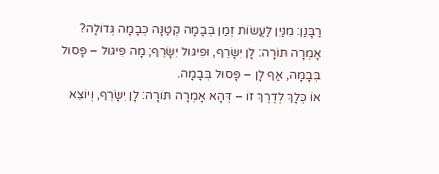רַבָּנַן: מִנַּיִן לַעֲשׂוֹת זְמַן בְּבָמָה קְטַנָּה כְּבָמָה גְּדוֹלָה? אָמְרָה תּוֹרָה: לָן יִשָּׂרֵף, וּפִיגּוּל יִשָּׂרֵף; מָה פִּיגּוּל – פָּסוּל בְּבָמָה, אַף לָן – פָּסוּל בְּבָמָה.
אוֹ כְּלָךְ לְדֶרֶךְ זוֹ – דְּהָא אָמְרָה תּוֹרָה: לָן יִשָּׂרֵף, וְיוֹצֵא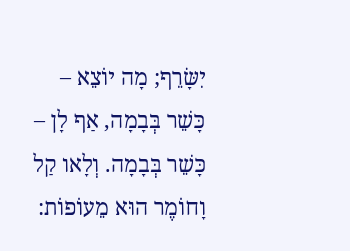יִשָּׂרֵף; מָה יוֹצֵא – כָּשֵׁר בְּבָמָה, אַף לָן – כָּשֵׁר בְּבָמָה. וְלָאו קַל וָחוֹמֶר הוּא מֵעוֹפוֹת: